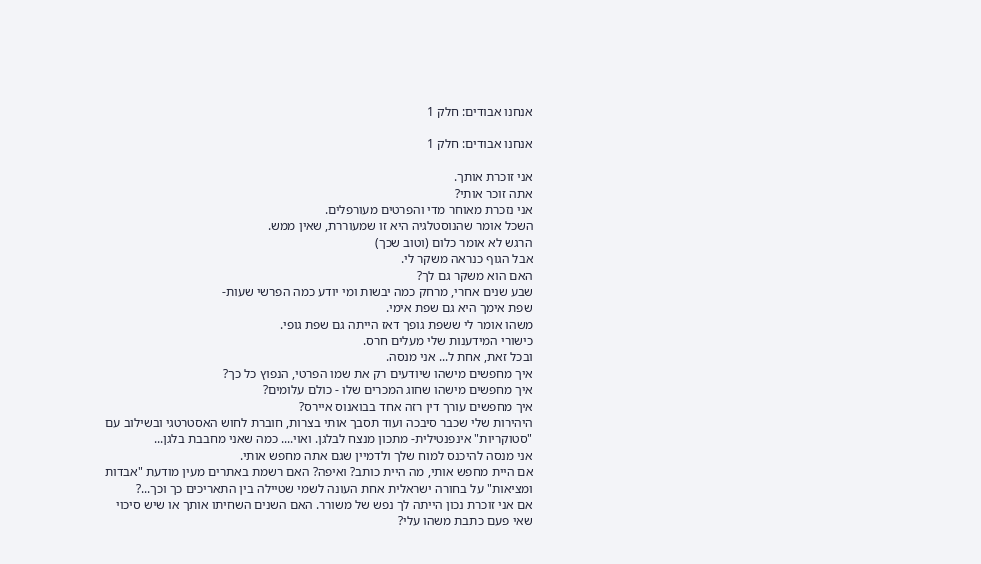אנחנו אבודים: חלק 1

אנחנו אבודים: חלק 1

אני זוכרת אותך.
אתה זוכר אותי?
אני נזכרת מאוחר מדי והפרטים מעורפלים.
השכל אומר שהנוסטלגיה היא זו שמעוררת, שאין ממש.
הרגש לא אומר כלום (וטוב שכך)
אבל הגוף כנראה משקר לי.
האם הוא משקר גם לך?
שבע שנים אחרי, מרחק כמה יבשות ומי יודע כמה הפרשי שעות-
שפת אימך היא גם שפת אימי.
משהו אומר לי ששפת גופך דאז הייתה גם שפת גופי.
כישורי המידענות שלי מעלים חרס.
ובכל זאת, אחת ל... אני מנסה.
איך מחפשים מישהו שיודעים רק את שמו הפרטי, הנפוץ כל כך?
איך מחפשים מישהו שחוג המכרים שלו - כולם עלומים?
איך מחפשים עורך דין רזה אחד בבואנוס איירס?
היהירות שלי שכבר סיבכה ועוד תסבך אותי בצרות, חוברת לחוש האסטרטגי ובשילוב עם "סטוקריות" אינפנטילית- מתכון מנצח לבלגן. ואוי.... כמה שאני מחבבת בלגן...
אני מנסה להיכנס למוח שלך ולדמיין שגם אתה מחפש אותי.
אם היית מחפש אותי, מה היית כותב? ואיפה? האם רשמת באתרים מעין מודעת "אבדות ומציאות" על בחורה ישראלית אחת העונה לשמי שטיילה בין התאריכים כך וכך...?
אם אני זוכרת נכון הייתה לך נפש של משורר. האם השנים השחיתו אותך או שיש סיכוי שאי פעם כתבת משהו עלי?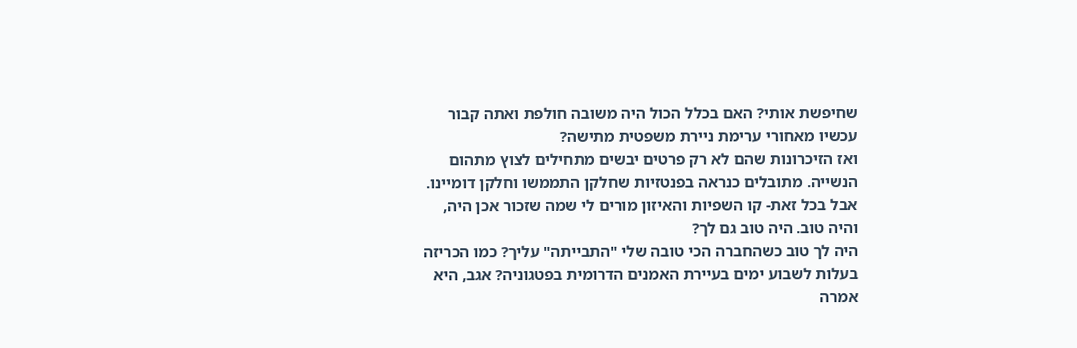שחיפשת אותי? האם בכלל הכול היה משובה חולפת ואתה קבור עכשיו מאחורי ערימת ניירת משפטית מתישה?
ואז הזיכרונות שהם לא רק פרטים יבשים מתחילים לצוץ מתהום הנשייה. מתובלים כנראה בפנטזיות שחלקן התממשו וחלקן דומיינו. אבל בכל זאת- קו השפיות והאיזון מורים לי שמה שזכור אכן היה, והיה טוב. היה טוב גם לך?
היה לך טוב כשהחברה הכי טובה שלי "התבייתה" עליך? כמו הכריזה בעלות לשבוע ימים בעיירת האמנים הדרומית בפטגוניה? אגב, היא אמרה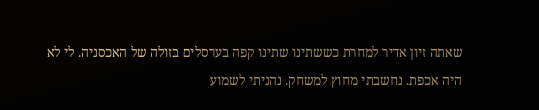שאתה זיון אדיר למחרת כששתינו שתינו קפה בערסלים בזולה של האכסניה. לי לא היה אכפת. נחשבתי מחוץ למשחק. נהניתי לשמוע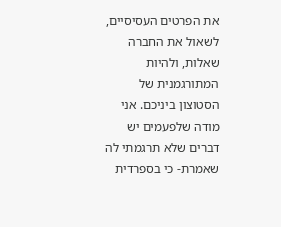את הפרטים העסיסיים, לשאול את החברה שאלות, ולהיות המתורגמנית של הסטוצון ביניכם. אני מודה שלפעמים יש דברים שלא תרגמתי לה שאמרת- כי בספרדית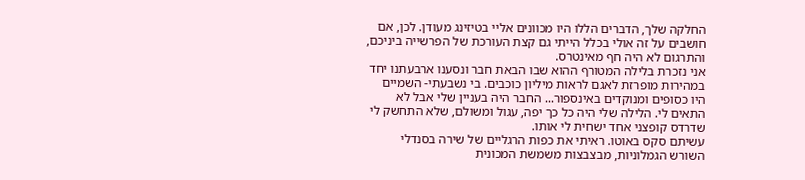החלקה שלך, הדברים הללו היו מכוונים אליי בטיזינג מעודן. לכן, אם חושבים על זה אולי בכלל הייתי גם קצת העורכת של הפרשייה ביניכם, והתרגום לא היה חף מאינטרס.
אני נזכרת בלילה המטורף ההוא שבו הבאת חבר ונסענו ארבעתנו יחד במהירות מופרזת לאגם לראות מיליון כוכבים. בי נשבעתי- השמיים היו כסופים ומנוקדים באינספור... החבר היה בעניין שלי אבל לא התאים לי. הלילה שלי היה כל כך יפה, עגול ומשולם, שלא התחשק לי שדרדס קופצני אחד ישחית לי אותו.
עשיתם סקס באוטו. ראיתי את כפות הרגליים של שירה בסנדלי השורש הגמלוניות, מבצבצות משמשת המכונית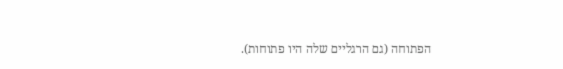הפתוחה (גם הרגליים שלה היו פתוחות).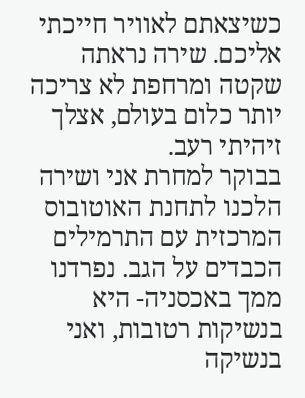כשיצאתם לאוויר חייכתי אליכם. שירה נראתה שקטה ומרחפת לא צריכה יותר כלום בעולם, אצלך זיהיתי רעב.
בבוקר למחרת אני ושירה הלכנו לתחנת האוטובוס המרכזית עם התרמילים הכבדים על הגב. נפרדנו ממך באכסניה- היא בנשיקות רטובות, ואני בנשיקה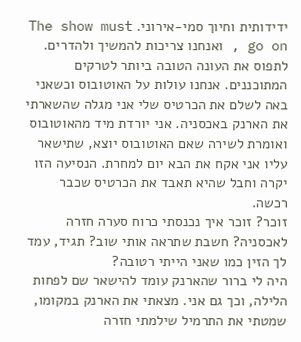ידידותית וחיוך סמי-אירוני. The show must go on , ואנחנו צריכות להמשיך ולהדרים. לתפוס את העונה הטובה ביותר לטרקים המתוכננים. אנחנו עולות על האוטובוס וכשאני באה לשלם את הכרטיס שלי אני מגלה שהשארתי את הארנק באכסניה. אני יורדת מיד מהאוטובוס ואומרת לשירה שאם האוטובוס יוצא, שתישאר עליו אני אקח את הבא יום למחרת. הנסיעה הזו יקרה וחבל שהיא תאבד את הכרטיס שכבר רכשה.
זוכר? זוכר איך נכנסתי כרוח סערה חזרה לאכסניה? חשבת שתראה אותי שוב? תגיד, עמד לך הזין כמו שאני הייתי רטובה?
היה לי ברור שהארנק עומד להישאר שם לפחות הלילה, וכך גם אני. מצאתי את הארנק במקומו, שמטתי את התרמיל שילמתי חזרה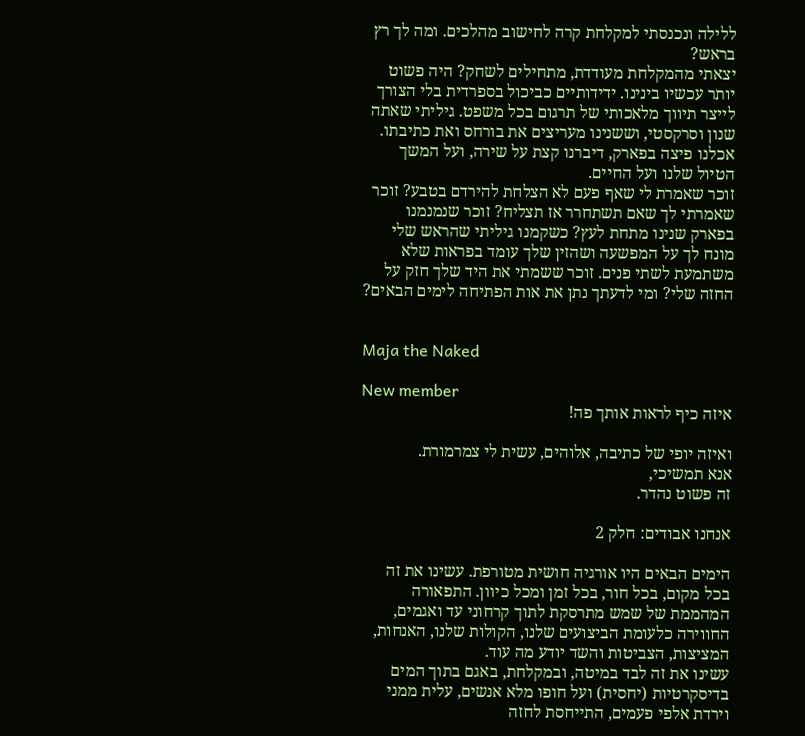ללילה ונכנסתי למקלחת קרה לחישוב מהלכים. ומה לך רץ בראש?
יצאתי מהמקלחת מעודדת, מתחילים לשחק? היה פשוט יותר עכשיו בינינו. ידידותיים כביכול בספרדית בלי הצורך לייצר תיווך מלאכותי של תרגום בכל משפט. גיליתי שאתה שנון וסרקסטי, וששנינו מעריצים את בורחס ואת כתיבתו. אכלנו פיצה בפארק, דיברנו קצת על שירה, ועל המשך הטיול שלנו ועל החיים.
זוכר שאמרת לי שאף פעם לא הצלחת להירדם בטבע? זוכר שאמרתי לך שאם תשתחרר אז תצליח? זוכר שנמנמנו בפארק שנינו מתחת לעץ? כשקמנו גיליתי שהראש שלי מונח לך על המפשעה ושהזין שלך עומד בפראות שלא משתמעת לשתי פנים. זוכר ששמתי את היד שלך חזק על החזה שלי? ומי לדעתך נתן את אות הפתיחה לימים הבאים?


Maja the Naked

New member
איזה כיף לראות אותך פה!

ואיזה יופי של כתיבה, אלוהים, עשית לי צמרמורת.
אנא תמשיכי,
זה פשוט נהדר.

אנחנו אבודים: חלק 2

הימים הבאים היו אורגיה חושית מטורפת. עשינו את זה בכל מקום, בכל חור, בכל זמן ומכל כיוון. התפאורה המהממת של שמש מתרסקת לתוך קרחוני עד ואגמים, החווירה כלעומת הביצועים שלנו, הקולות שלנו, האנחות, המציצות, הצביטות והשד יודע מה עוד.
עשינו את זה לבד במיטה, ובמקלחת, באגם בתוך המים בדיסקרטיות (יחסית) ועל חופו מלא אנשים, עלית ממני וירדת אלפי פעמים, התייחסת לחזה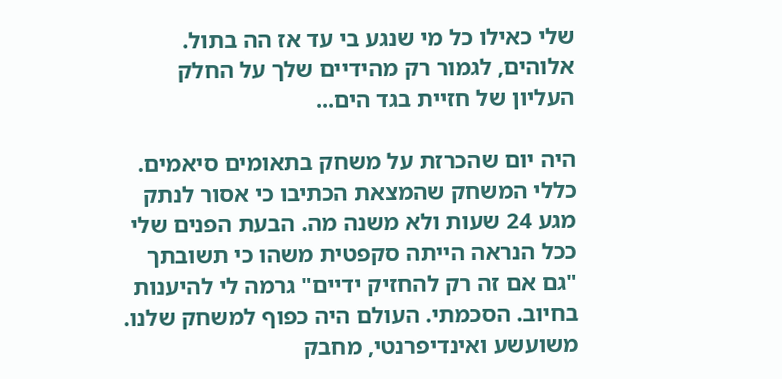שלי כאילו כל מי שנגע בי עד אז הה בתול. אלוהים, לגמור רק מהידיים שלך על החלק העליון של חזיית בגד הים...

היה יום שהכרזת על משחק בתאומים סיאמים. כללי המשחק שהמצאת הכתיבו כי אסור לנתק מגע 24 שעות ולא משנה מה. הבעת הפנים שלי ככל הנראה הייתה סקפטית משהו כי תשובתך "גם אם זה רק להחזיק ידיים" גרמה לי להיענות בחיוב. הסכמתי. העולם היה כפוף למשחק שלנו. משועשע ואינדיפרנטי, מחבק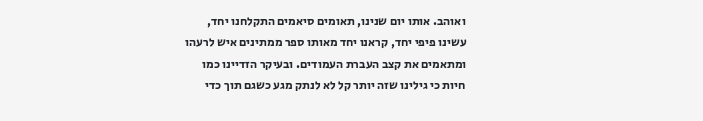ואוהב. אותו יום שנינו, תאומים סיאמים התקלחנו יחד, עשינו פיפי יחד, קראנו יחד מאותו ספר ממתינים איש לרעהו ומתאמים את קצב העברת העמודים. ובעיקר הזדיינו כמו חיות כי גילינו שזה יותר קל לא לנתק מגע כשגם תוך כדי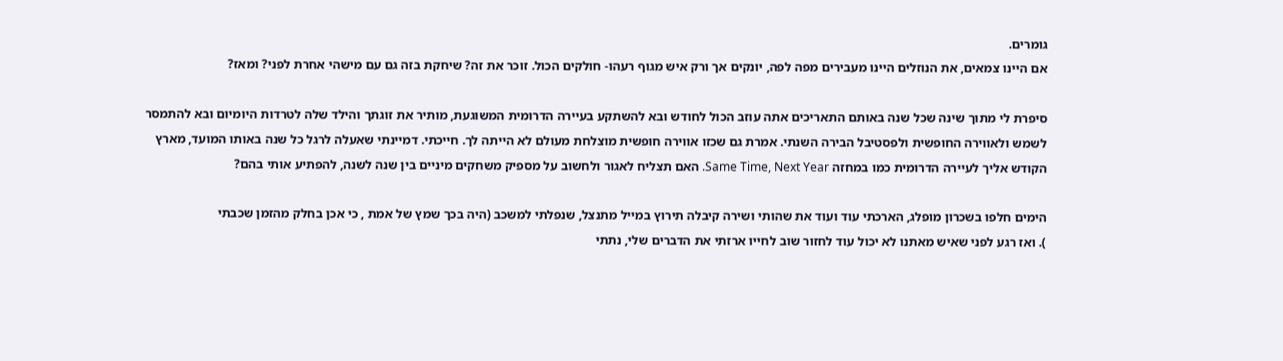גומרים.
אם היינו צמאים, את הנוזלים היינו מעבירים מפה לפה, יונקים אך ורק איש מגוף רעהו- חולקים הכול. זוכר את זה? שיחקת בזה גם עם מישהי אחרת לפני? ומאז?

סיפרת לי מתוך שינה שכל שנה באותם התאריכים אתה עוזב הכול לחודש ובא להשתקע בעיירה הדרומית המשוגעת, מותיר את זוגתך והילד שלה לטרדות היומיום ובא להתמסר לשמש ולאווירה החופשית ולפסטיבל הבירה השנתי. אמרת גם שכזו אווירה חופשית מוצלחת מעולם לא הייתה לך. חייכתי. דמיינתי שאעלה לרגל כל שנה באותו המועד, מארץ הקודש אליך לעיירה הדרומית כמו במחזה Same Time, Next Year. האם תצליח לאגור ולחשוב על מספיק משחקים מיניים בין שנה לשנה, להפתיע אותי בהם?

הימים חלפו בשכרון מופלג, הארכתי עוד ועוד את שהותי ושירה קיבלה תירוץ במייל מתנצל, שנפלתי למשכב (היה בכך שמץ של אמת , כי אכן בחלק מהזמן שכבתי
). ואז רגע לפני שאיש מאתנו לא יכול עוד לחזור שוב לחייו ארזתי את הדברים שלי, נתתי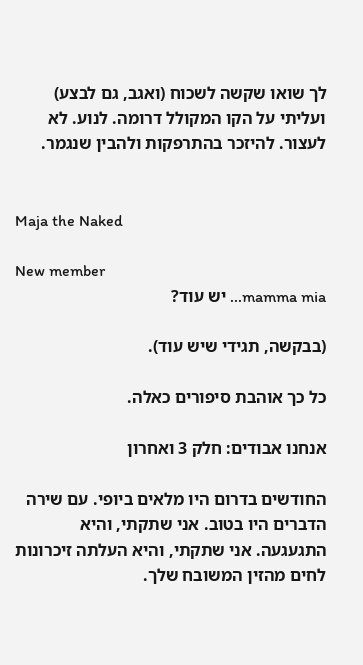לך שואו שקשה לשכוח (ואגב, גם לבצע) ועליתי על הקו המקולל דרומה. לנוע. לא לעצור. להיזכר בהתרפקות ולהבין שנגמר.


Maja the Naked

New member
mamma mia... יש עוד?

(בבקשה, תגידי שיש עוד).

כל כך אוהבת סיפורים כאלה.

אנחנו אבודים: חלק 3 ואחרון

החודשים בדרום היו מלאים ביופי. עם שירה הדברים היו בטוב. אני שתקתי, והיא התגעגעה. אני שתקתי, והיא העלתה זיכרונות לחים מהזין המשובח שלך.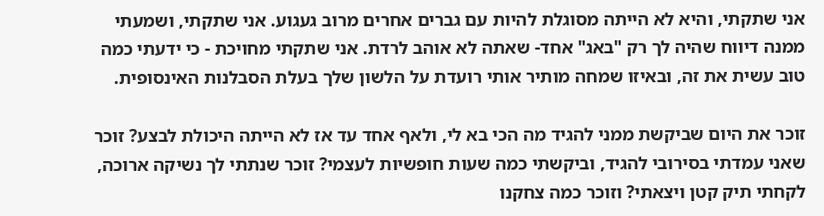אני שתקתי, והיא לא הייתה מסוגלת להיות עם גברים אחרים מרוב געגוע. אני שתקתי, ושמעתי ממנה דיווח שהיה לך רק "באג" אחד- שאתה לא אוהב לרדת. אני שתקתי מחויכת - כי ידעתי כמה טוב עשית את זה, ובאיזו שמחה מותיר אותי רועדת על הלשון שלך בעלת הסבלנות האינסופית.

זוכר את היום שביקשת ממני להגיד מה הכי בא לי, ולאף אחד עד אז לא הייתה היכולת לבצע? זוכר שאני עמדתי בסירובי להגיד, וביקשתי כמה שעות חופשיות לעצמי? זוכר שנתתי לך נשיקה ארוכה, לקחתי תיק קטן ויצאתי? וזוכר כמה צחקנו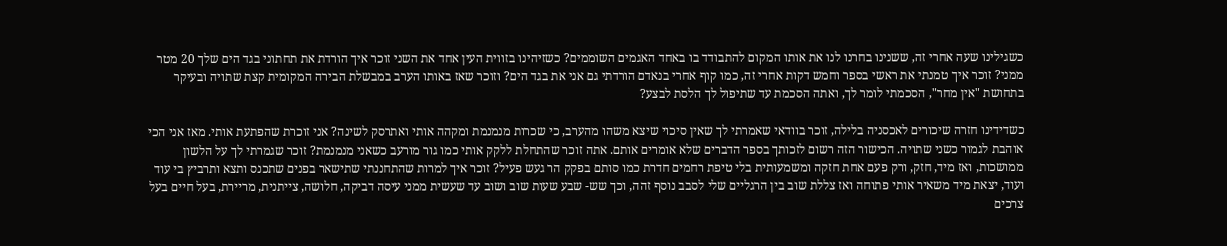כשגילינו שעה אחרי זה, ששנינו בחרנו לנו את אותו המקום להתבודד בו באחד האגמים השוממים? כשזיהינו בזווית העין אחד את השני זוכר איך הורדת את תחתוני בגד הים שלך 20 מטר ממני? זוכר איך טמנתי את ראשי בספר וחמש דקות אחרי זה, כמו קוף אחרי בנאדם הורדתי גם אני את בגד הים? וזוכר שאז באותו הערב במבשלת הבירה המקומית קצת שתויה ובעיקר בתחושת "אין מחר", הסכמתי לומר לך, ואתה הסכמת עד שתיפול לך הלסת לבצע?

כשדידינו חזרה שיכורים לאכסניה בלילה, זוכר בוודאי שאמרתי לך שאין סיכוי שיצא משהו מהערב, כי שכרות מנמנמת ומקהה אותי ואתרסק לשינה? אני זוכרת שהפתעת אותי. מאז אני הכי אוהבת לגמור כשני שתויה. הכישור הזה רשום לזכותך בספר הדברים שלא אומרים אותם. אתה זוכר שהתחלת ללקק אותי כמו גור מורעב כשאני מנמנמת? זוכר שגמרתי לך על הלשון ממושכות, ואז מיד, חזק, ורק פעם אחת חזקה ומשמעותית בלי טיפת רחמים חדרת כמו סותם בפקק הר געש פעיל? זוכר איך למרות שהתחננתי שתישאר בפנים שתכנס ותצא ותרביץ בי עוד ועוד, יצאת מיד משאיר אותי פתוחה ואז צללת שוב בין הרגליים שלי לסבב נוסף זהה, וכך שש- שבע שעות שוב ושוב עד שעשית ממני עיסה דביקה, חלושה, צייתנית, מריירת, בעל חיים בעל צרכים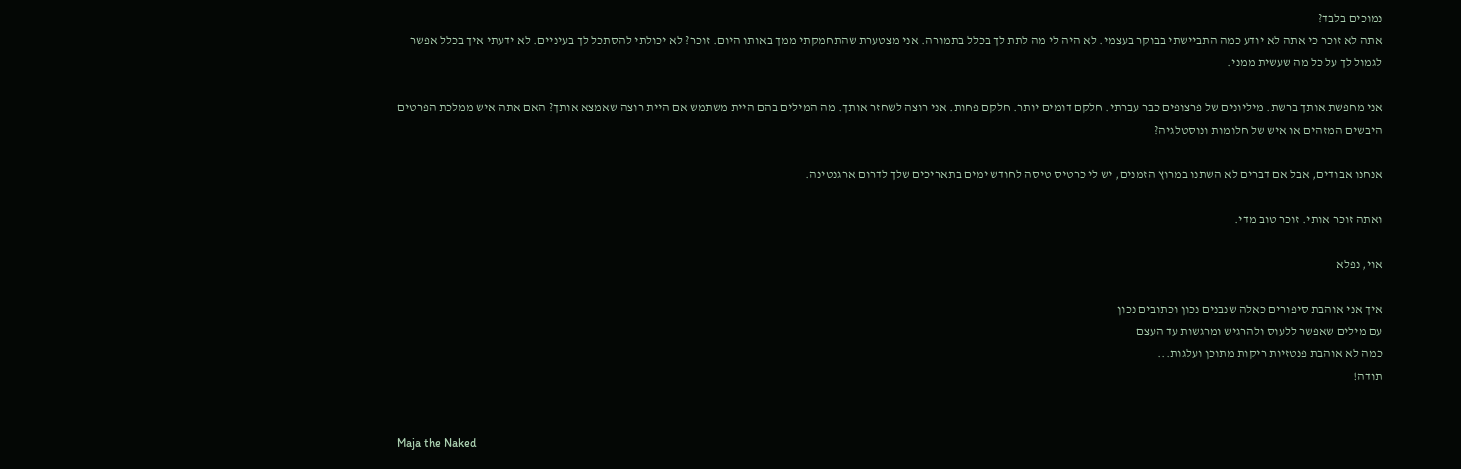נמוכים בלבד?
אתה לא זוכר כי אתה לא יודע כמה התביישתי בבוקר בעצמי. לא היה לי מה לתת לך בכלל בתמורה. אני מצטערת שהתחמקתי ממך באותו היום. זוכר? לא יכולתי להסתכל לך בעיניים. לא ידעתי איך בכלל אפשר לגמול לך על כל מה שעשית ממני.

אני מחפשת אותך ברשת. מיליונים של פרצופים כבר עברתי. חלקם דומים יותר. חלקם פחות. אני רוצה לשחזר אותך. מה המילים בהם היית משתמש אם היית רוצה שאמצא אותך? האם אתה איש ממלכת הפרטים היבשים המזהים או איש של חלומות ונוסטלגיה?

אנחנו אבודים, אבל אם דברים לא השתנו במרוץ הזמנים, יש לי כרטיס טיסה לחודש ימים בתאריכים שלך לדרום ארגנטינה.

ואתה זוכר אותי. זוכר טוב מדי.

אוי, נפלא

איך אני אוהבת סיפורים כאלה שנבנים נכון וכתובים נכון
עם מילים שאפשר ללעוס ולהרגיש ומרגשות עד העצם
כמה לא אוהבת פנטזיות ריקות מתוכן ועלגות...
תודה!


Maja the Naked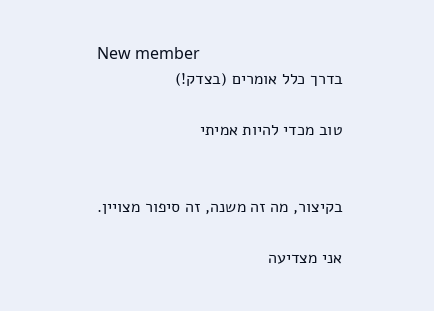New member
בדרך כלל אומרים (בצדק!)

טוב מכדי להיות אמיתי


בקיצור, מה זה משנה, זה סיפור מצויין.

אני מצדיעה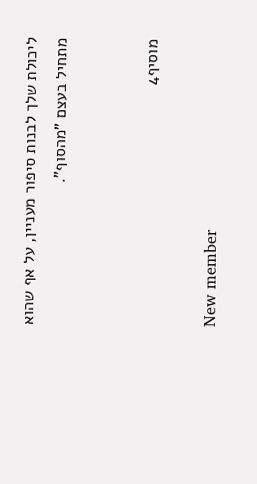ליכולת שלך לבנות סיפור מעניין, על אף שהוא מתחיל בעצם "מהסוף".


מוסיף4

New member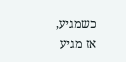כשמגיע, אז מגיע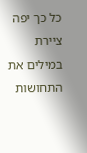כל כך יפה ציירת במילים את התחושות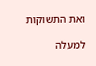ואת התשוקות

למעלה